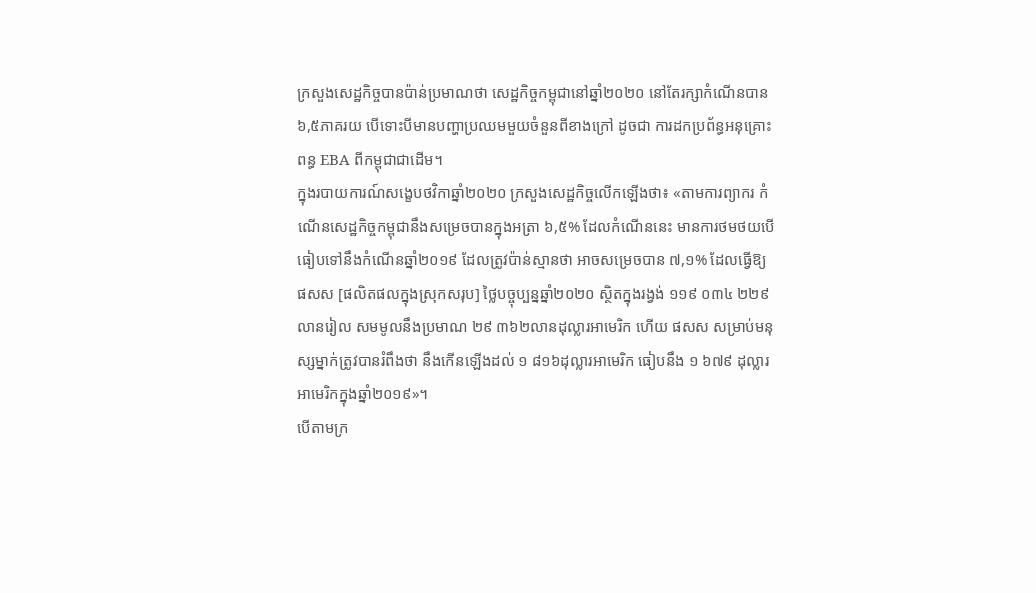ក្រសួងសេដ្ឋកិច្ចបានប៉ាន់ប្រមាណថា សេដ្ឋកិច្ចកម្ពុជានៅឆ្នាំ២០២០ នៅតែរក្សាកំណើនបាន ៦,៥ភាគរយ បើទោះបីមានបញ្ហាប្រឈមមួយចំនួនពីខាងក្រៅ ដូចជា ការដកប្រព័ន្ធអនុគ្រោះពន្ធ EBA ពីកម្ពុជាជាដើម។
ក្នុងរបាយការណ៍សង្ខេបថវិកាឆ្នាំ២០២០ ក្រសួងសេដ្ឋកិច្ចលើកឡើងថា៖ «តាមការព្យាករ កំណើនសេដ្ឋកិច្ចកម្ពុជានឹងសម្រេចបានក្នុងអត្រា ៦,៥% ដែលកំណើននេះ មានការថមថយបើធៀបទៅនឹងកំណើនឆ្នាំ២០១៩ ដែលត្រូវប៉ាន់ស្មានថា អាចសម្រេចបាន ៧,១% ដែលធ្វើឱ្យ ផសស [ផលិតផលក្នុងស្រុកសរុប] ថ្លៃបច្ចុប្បន្នឆ្នាំ២០២០ ស្ថិតក្នុងរង្វង់ ១១៩ ០៣៤ ២២៩លានរៀល សមមូលនឹងប្រមាណ ២៩ ៣៦២លានដុល្លារអាមេរិក ហើយ ផសស សម្រាប់មនុស្សម្នាក់ត្រូវបានរំពឹងថា នឹងកើនឡើងដល់ ១ ៨១៦ដុល្លារអាមេរិក ធៀបនឹង ១ ៦៧៩ ដុល្លារអាមេរិកក្នុងឆ្នាំ២០១៩»។
បើតាមក្រ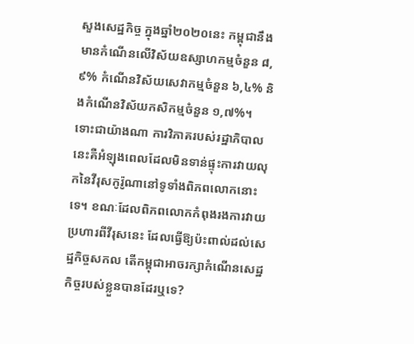សួងសេដ្ឋកិច្ច ក្នុងឆ្នាំ២០២០នេះ កម្ពុជានឹងមានកំណើនលើវិស័យឧស្សាហកម្មចំនួន ៨,៩% កំណើនវិស័យសេវាកម្មចំនួន ៦,៤% និងកំណើនវិស័យកសិកម្មចំនួន ១,៧%។
ទោះជាយ៉ាងណា ការវិភាគរបស់រដ្ឋាភិបាលនេះគឺអំឡុងពេលដែលមិនទាន់ផ្ទុះការវាយលុកនៃវីរុសកូរ៉ូណានៅទូទាំងពិភពលោកនោះទេ។ ខណៈដែលពិភពលោកកំពុងរងការវាយប្រហារពីវីរុសនេះ ដែលធ្វើឱ្យប៉ះពាល់ដល់សេដ្ឋកិច្ចសកល តើកម្ពុជាអាចរក្សាកំណើនសេដ្ឋកិច្ចរបស់ខ្លួនបានដែរឬទេ?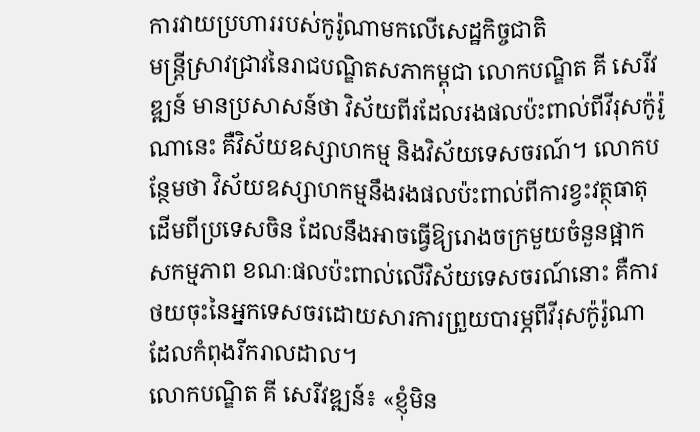ការវាយប្រហាររបស់កូរ៉ូណាមកលើសេដ្ឋកិច្ចជាតិ
មន្ត្រីស្រាវជ្រាវនៃរាជបណ្ឌិតសភាកម្ពុជា លោកបណ្ឌិត គី សេរីវឌ្ឍន៍ មានប្រសាសន៍ថា វិស័យពីរដែលរងផលប៉ះពាល់ពីវីរុសក៉ូរ៉ូណានេះ គឺវិស័យឧស្សាហកម្ម និងវិស័យទេសចរណ៍។ លោកបន្ថែមថា វិស័យឧស្សាហកម្មនឹងរងផលប៉ះពាល់ពីការខ្វះវត្ថុធាតុដើមពីប្រទេសចិន ដែលនឹងអាចធ្វើឱ្យរោងចក្រមួយចំនួនផ្អាកសកម្មភាព ខណៈផលប៉ះពាល់លើវិស័យទេសចរណ៍នោះ គឺការថយចុះនៃអ្នកទេសចរដោយសារការព្រួយបារម្ភពីវីរុសក៉ូរ៉ូណាដែលកំពុងរីករាលដាល។
លោកបណ្ឌិត គី សេរីវឌ្ឍន៍៖ «ខ្ញុំមិន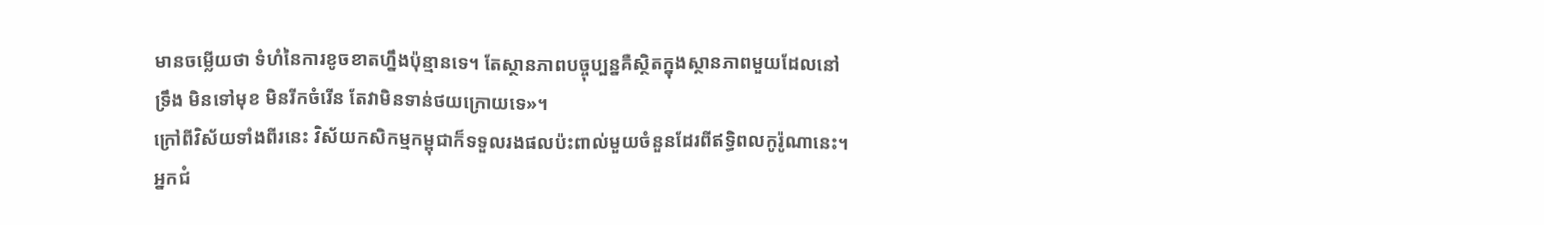មានចម្លើយថា ទំហំនៃការខូចខាតហ្នឹងប៉ុន្មានទេ។ តែស្ថានភាពបច្ចុប្បន្នគឺស្ថិតក្នុងស្ថានភាពមួយដែលនៅទ្រឹង មិនទៅមុខ មិនរីកចំរើន តែវាមិនទាន់ថយក្រោយទេ»។
ក្រៅពីវិស័យទាំងពីរនេះ វិស័យកសិកម្មកម្ពុជាក៏ទទួលរងផលប៉ះពាល់មួយចំនួនដែរពីឥទ្ធិពលកូរ៉ូណានេះ។
អ្នកជំ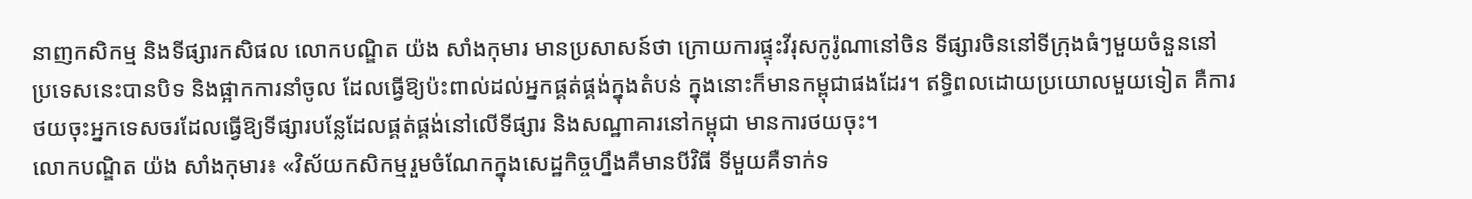នាញកសិកម្ម និងទីផ្សារកសិផល លោកបណ្ឌិត យ៉ង សាំងកុមារ មានប្រសាសន៍ថា ក្រោយការផ្ទុះវីរុសកូរ៉ូណានៅចិន ទីផ្សារចិននៅទីក្រុងធំៗមួយចំនួននៅប្រទេសនេះបានបិទ និងផ្អាកការនាំចូល ដែលធ្វើឱ្យប៉ះពាល់ដល់អ្នកផ្គត់ផ្គង់ក្នុងតំបន់ ក្នុងនោះក៏មានកម្ពុជាផងដែរ។ ឥទ្ធិពលដោយប្រយោលមួយទៀត គឺការថយចុះអ្នកទេសចរដែលធ្វើឱ្យទីផ្សារបន្លែដែលផ្គត់ផ្គង់នៅលើទីផ្សារ និងសណ្ឋាគារនៅកម្ពុជា មានការថយចុះ។
លោកបណ្ឌិត យ៉ង សាំងកុមារ៖ «វិស័យកសិកម្មរួមចំណែកក្នុងសេដ្ឋកិច្ចហ្នឹងគឺមានបីវិធី ទីមួយគឺទាក់ទ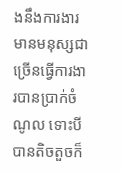ងនឹងការងារ មានមនុស្សជាច្រើនធ្វើការងារបានប្រាក់ចំណូល ទោះបីបានតិចតួចក៏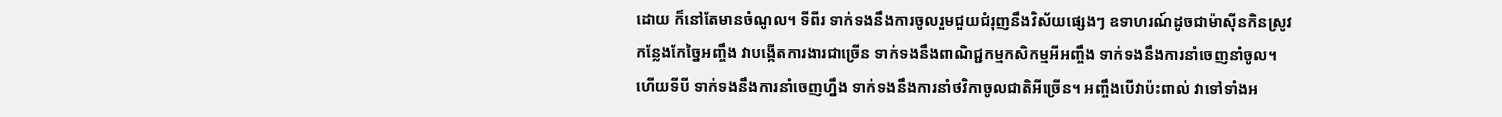ដោយ ក៏នៅតែមានចំណូល។ ទីពីរ ទាក់ទងនឹងការចូលរួមជួយជំរុញនឹងវិស័យផ្សេងៗ ឧទាហរណ៍ដូចជាម៉ាស៊ីនកិនស្រូវ កន្លែងកែច្នៃអញ្ចឹង វាបង្កើតការងារជាច្រើន ទាក់ទងនឹងពាណិជ្ជកម្មកសិកម្មអីអញ្ចឹង ទាក់ទងនឹងការនាំចេញនាំចូល។ ហើយទីបី ទាក់ទងនឹងការនាំចេញហ្នឹង ទាក់ទងនឹងការនាំថវិកាចូលជាតិអីច្រើន។ អញ្ចឹងបើវាប៉ះពាល់ វាទៅទាំងអ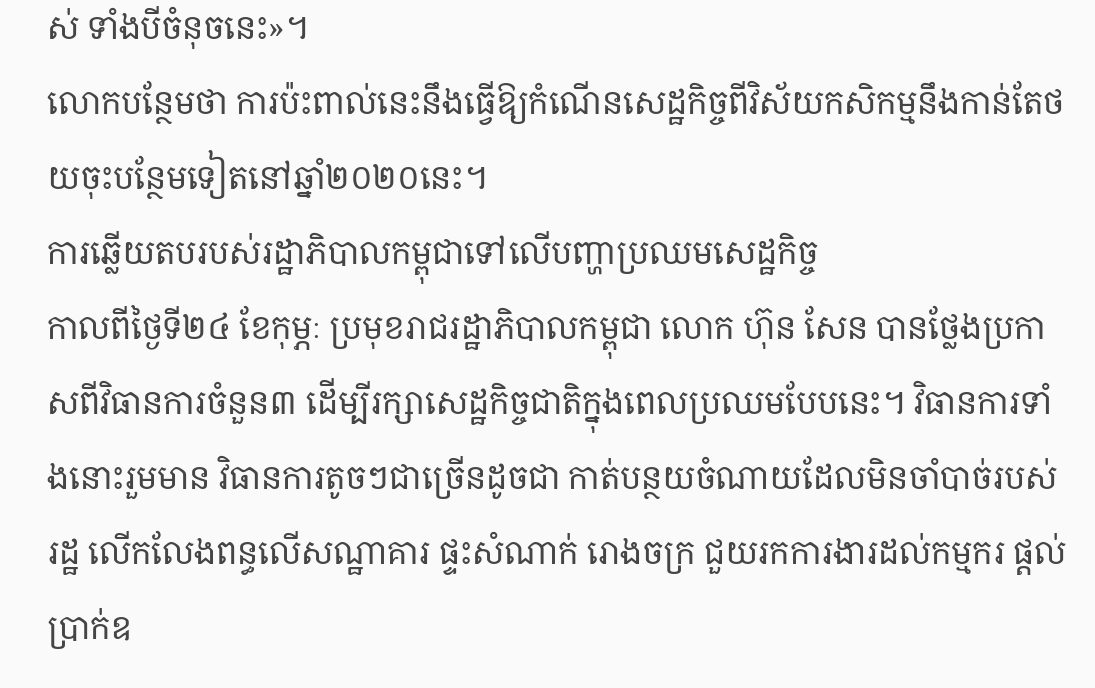ស់ ទាំងបីចំនុចនេះ»។
លោកបន្ថែមថា ការប៉ះពាល់នេះនឹងធ្វើឱ្យកំណើនសេដ្ឋកិច្ចពីវិស័យកសិកម្មនឹងកាន់តែថយចុះបន្ថែមទៀតនៅឆ្នាំ២០២០នេះ។
ការឆ្លើយតបរបស់រដ្ឋាភិបាលកម្ពុជាទៅលើបញ្ហាប្រឈមសេដ្ឋកិច្ច
កាលពីថ្ងៃទី២៤ ខែកុម្ភៈ ប្រមុខរាជរដ្ឋាភិបាលកម្ពុជា លោក ហ៊ុន សែន បានថ្លែងប្រកាសពីវិធានការចំនួន៣ ដើម្បីរក្សាសេដ្ឋកិច្ចជាតិក្នុងពេលប្រឈមបែបនេះ។ វិធានការទាំងនោះរួមមាន វិធានការតូចៗជាច្រើនដូចជា កាត់បន្ថយចំណាយដែលមិនចាំបាច់របស់រដ្ឋ លើកលែងពន្ធលើសណ្ឋាគារ ផ្ទះសំណាក់ រោងចក្រ ជួយរកការងារដល់កម្មករ ផ្ដល់ប្រាក់ឧ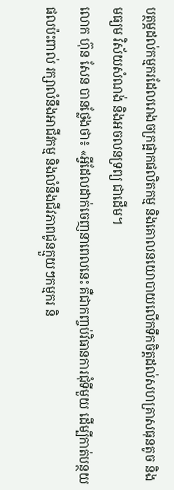បត្ថម្ភដល់កម្មករដែលរោងចក្រផ្អាកផលិតកម្ម និងគោលនយោបាយលើកទឹកចិត្តដល់សហគ្រាសធុនតូច និងមធ្យម វិស័យសំណង់ និងអចលនទ្រព្យ ជាដើម។
លោក ហ៊ុន សែន បានថ្លែងថា៖ «អ្វីដែលដាក់ចេញនាពេលនេះ គឺជាកញ្ចប់វិធានការជុំទីមួយ ដើម្បីកាត់បន្ថយផលប៉ះពាល់ រក្សាលំនឹងអាជីវកម្ម និងលំនឹងជីវភាពជូនក្មួយៗកម្មករ និ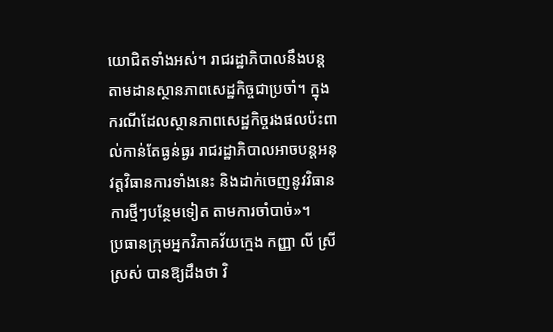យោជិតទាំងអស់។ រាជរដ្ឋាភិបាលនឹងបន្តតាមដានស្ថានភាពសេដ្ឋកិច្ចជាប្រចាំ។ ក្នុងករណីដែលស្ថានភាពសេដ្ឋកិច្ចរងផលប៉ះពាល់កាន់តែធ្ងន់ធ្ងរ រាជរដ្ឋាភិបាលអាចបន្តអនុវត្តវិធានការទាំងនេះ និងដាក់ចេញនូវវិធានការថ្មីៗបន្ថែមទៀត តាមការចាំបាច់»។
ប្រធានក្រុមអ្នកវិភាគវ័យក្មេង កញ្ញា លី ស្រីស្រស់ បានឱ្យដឹងថា វិ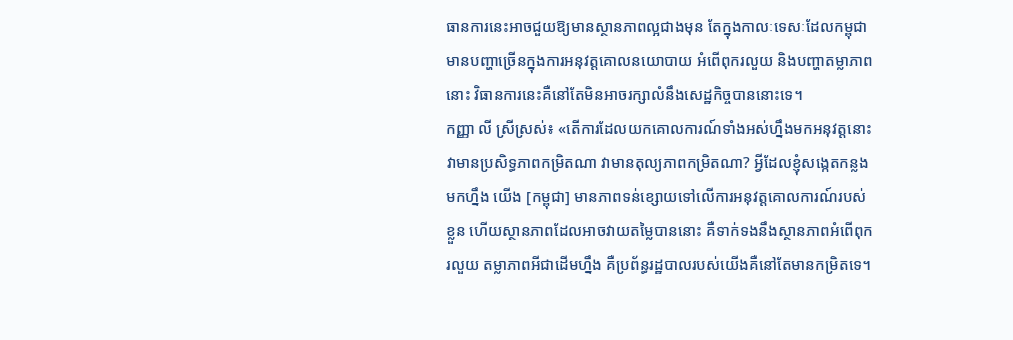ធានការនេះអាចជួយឱ្យមានស្ថានភាពល្អជាងមុន តែក្នុងកាលៈទេសៈដែលកម្ពុជាមានបញ្ហាច្រើនក្នុងការអនុវត្តគោលនយោបាយ អំពើពុករលួយ និងបញ្ហាតម្លាភាពនោះ វិធានការនេះគឺនៅតែមិនអាចរក្សាលំនឹងសេដ្ឋកិច្ចបាននោះទេ។
កញ្ញា លី ស្រីស្រស់៖ «តើការដែលយកគោលការណ៍ទាំងអស់ហ្នឹងមកអនុវត្តនោះ វាមានប្រសិទ្ធភាពកម្រិតណា វាមានតុល្យភាពកម្រិតណា? អ្វីដែលខ្ញុំសង្កេតកន្លងមកហ្នឹង យើង [កម្ពុជា] មានភាពទន់ខ្សោយទៅលើការអនុវត្តគោលការណ៍របស់ខ្លួន ហើយស្ថានភាពដែលអាចវាយតម្លៃបាននោះ គឺទាក់ទងនឹងស្ថានភាពអំពើពុករលួយ តម្លាភាពអីជាដើមហ្នឹង គឺប្រព័ន្ធរដ្ឋបាលរបស់យើងគឺនៅតែមានកម្រិតទេ។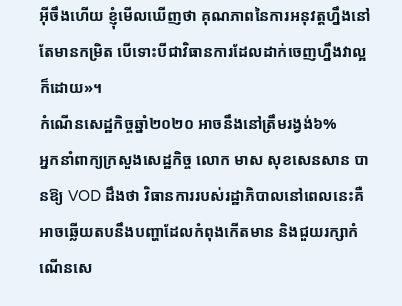អ៊ីចឹងហើយ ខ្ញុំមើលឃើញថា គុណភាពនៃការអនុវត្តហ្នឹងនៅតែមានកម្រិត បើទោះបីជាវិធានការដែលដាក់ចេញហ្នឹងវាល្អក៏ដោយ»។
កំណើនសេដ្ឋកិច្ចឆ្នាំ២០២០ អាចនឹងនៅត្រឹមរង្វង់៦%
អ្នកនាំពាក្យក្រសួងសេដ្ឋកិច្ច លោក មាស សុខសេនសាន បានឱ្យ VOD ដឹងថា វិធានការរបស់រដ្ឋាភិបាលនៅពេលនេះគឺអាចឆ្លើយតបនឹងបញ្ហាដែលកំពុងកើតមាន និងជួយរក្សាកំណើនសេ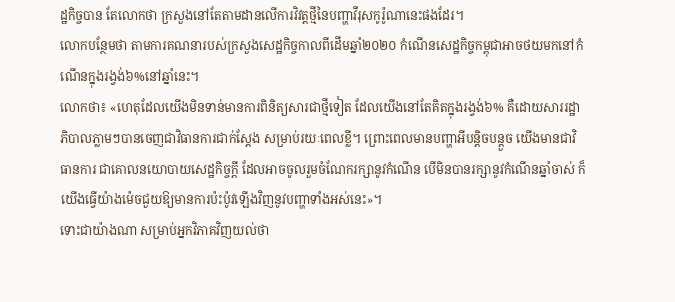ដ្ឋកិច្ចបាន តែលោកថា ក្រសួងនៅតែតាមដានលើការវិវត្តថ្មីនៃបញ្ហាវីរុសកូរ៉ូណានេះផងដែរ។
លោកបន្ថែមថា តាមការគណនារបស់ក្រសួងសេដ្ឋកិច្ចកាលពីដើមឆ្នាំ២០២០ កំណើនសេដ្ឋកិច្ចកម្ពុជាអាចថយមកនៅកំណើនក្នុងរង្វង់៦%នៅឆ្នាំនេះ។
លោកថា៖ «ហេតុដែលយើងមិនទាន់មានការពិនិត្យសារជាថ្មីទៀត ដែលយើងនៅតែគិតក្នុងរង្វង់៦% គឺដោយសាររដ្ឋាភិបាលភ្លាមៗបានចេញជាវិធានការជាក់ស្ដែង សម្រាប់រយៈពេលខ្លី។ ព្រោះពេលមានបញ្ហាអីបន្ដិចបន្ដួច យើងមានជាវិធានការ ជាគោលនយោបាយសេដ្ឋកិច្ចក្ដី ដែលអាចចូលរួមចំណែករក្សានូវកំណើន បើមិនបានរក្សានូវកំណើនឆ្នាំចាស់ ក៏យើងធ្វើយ៉ាងម៉េចជួយឱ្យមានការប៉ះប៉ូវឡើងវិញនូវបញ្ហាទាំងអស់នេះ»។
ទោះជាយ៉ាងណា សម្រាប់អ្នកវិភាគវិញយល់ថា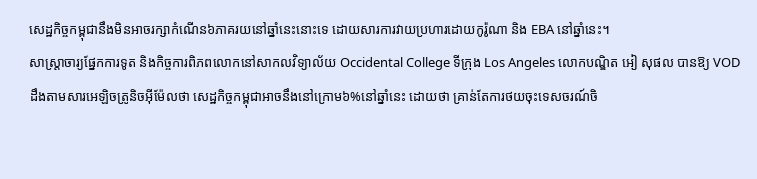សេដ្ឋកិច្ចកម្ពុជានឹងមិនអាចរក្សាកំណើន៦ភាគរយនៅឆ្នាំនេះនោះទេ ដោយសារការវាយប្រហារដោយកូរ៉ូណា និង EBA នៅឆ្នាំនេះ។
សាស្ត្រាចារ្យផ្នែកការទូត និងកិច្ចការពិភពលោកនៅសាកលវិទ្យាល័យ Occidental College ទីក្រុង Los Angeles លោកបណ្ឌិត អៀ សុផល បានឱ្យ VOD ដឹងតាមសារអេឡិចត្រូនិចអ៊ីម៉ែលថា សេដ្ឋកិច្ចកម្ពុជាអាចនឹងនៅក្រោម៦%នៅឆ្នាំនេះ ដោយថា គ្រាន់តែការថយចុះទេសចរណ៍ចិ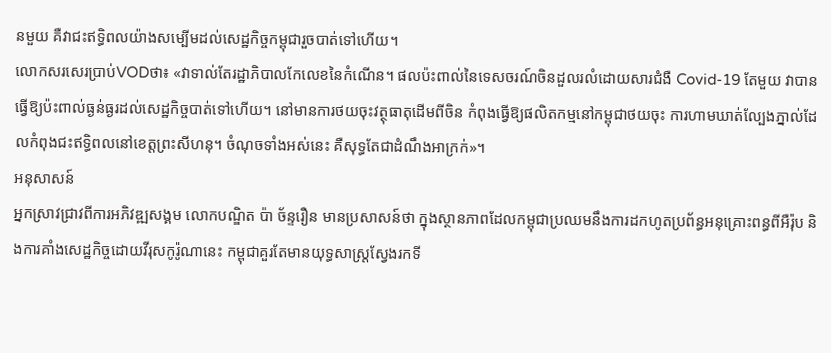នមួយ គឺវាជះឥទ្ធិពលយ៉ាងសម្បើមដល់សេដ្ឋកិច្ចកម្ពុជារួចបាត់ទៅហើយ។
លោកសរសេរប្រាប់VODថា៖ «វាទាល់តែរដ្ឋាភិបាលកែលេខនៃកំណើន។ ផលប៉ះពាល់នៃទេសចរណ៍ចិនដួលរលំដោយសារជំងឺ Covid-19 តែមួយ វាបានធ្វើឱ្យប៉ះពាល់ធ្ងន់ធ្ងរដល់សេដ្ឋកិច្ចបាត់ទៅហើយ។ នៅមានការថយចុះវត្ថុធាតុដើមពីចិន កំពុងធ្វើឱ្យផលិតកម្មនៅកម្ពុជាថយចុះ ការហាមឃាត់ល្បែងភ្នាល់ដែលកំពុងជះឥទ្ធិពលនៅខេត្តព្រះសីហនុ។ ចំណុចទាំងអស់នេះ គឺសុទ្ធតែជាដំណឹងអាក្រក់»។
អនុសាសន៍
អ្នកស្រាវជ្រាវពីការអភិវឌ្ឍសង្គម លោកបណ្ឌិត ប៉ា ច័ន្ទរឿន មានប្រសាសន៍ថា ក្នុងស្ថានភាពដែលកម្ពុជាប្រឈមនឹងការដកហូតប្រព័ន្ធអនុគ្រោះពន្ធពីអឺរ៉ុប និងការគាំងសេដ្ឋកិច្ចដោយវីរុសកូរ៉ូណានេះ កម្ពុជាគួរតែមានយុទ្ធសាស្ត្រស្វែងរកទី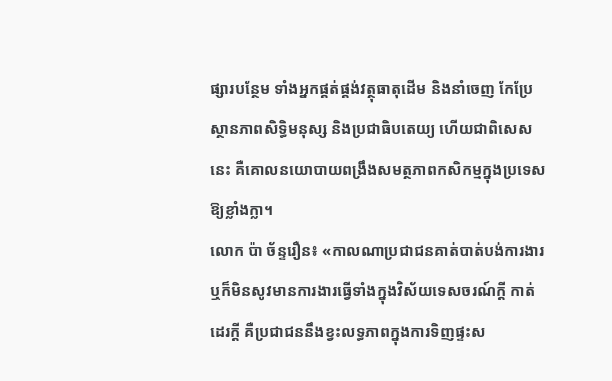ផ្សារបន្ថែម ទាំងអ្នកផ្គត់ផ្គង់វត្ថុធាតុដើម និងនាំចេញ កែប្រែស្ថានភាពសិទ្ធិមនុស្ស និងប្រជាធិបតេយ្យ ហើយជាពិសេសនេះ គឺគោលនយោបាយពង្រឹងសមត្ថភាពកសិកម្មក្នុងប្រទេសឱ្យខ្លាំងក្លា។
លោក ប៉ា ច័ន្ទរឿន៖ «កាលណាប្រជាជនគាត់បាត់បង់ការងារ ឬក៏មិនសូវមានការងារធ្វើទាំងក្នុងវិស័យទេសចរណ៍ក្ដី កាត់ដេរក្ដី គឺប្រជាជននឹងខ្វះលទ្ធភាពក្នុងការទិញផ្ទះស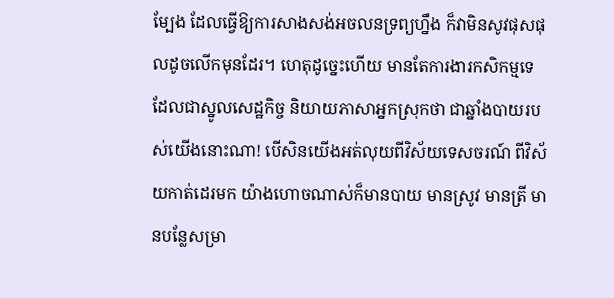ម្បែង ដែលធ្វើឱ្យការសាងសង់អចលនទ្រព្យហ្នឹង ក៏វាមិនសូវផុសផុលដូចលើកមុនដែរ។ ហេតុដូច្នេះហើយ មានតែការងារកសិកម្មទេ ដែលជាស្នូលសេដ្ឋកិច្ច និយាយភាសាអ្នកស្រុកថា ជាឆ្នាំងបាយរបស់យើងនោះណា! បើសិនយើងអត់លុយពីវិស័យទេសចរណ៍ ពីវិស័យកាត់ដេរមក យ៉ាងហោចណាស់ក៏មានបាយ មានស្រូវ មានត្រី មានបន្លែសម្រា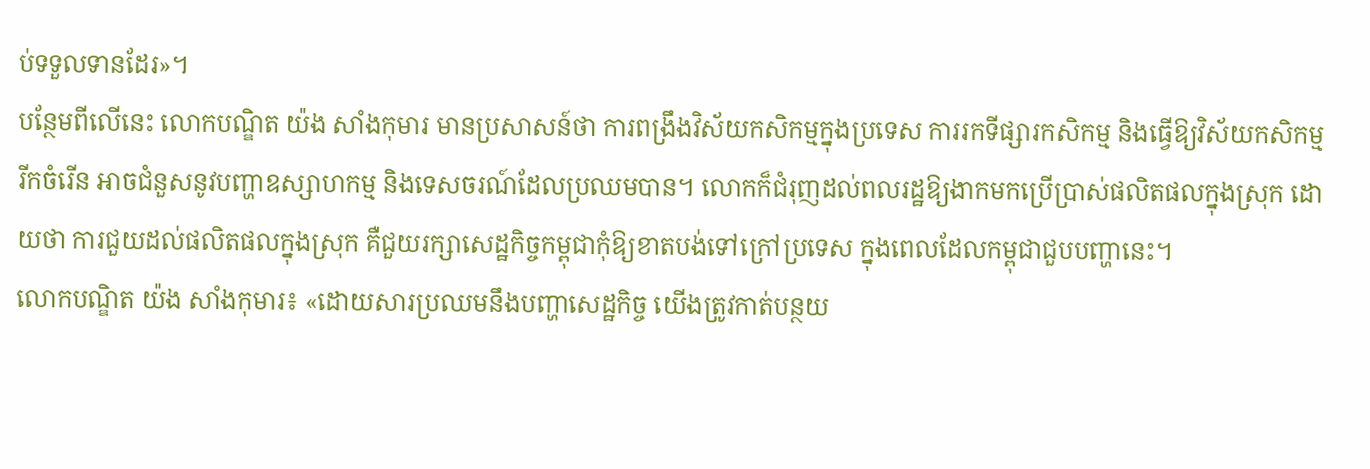ប់ទទួលទានដែរ»។
បន្ថែមពីលើនេះ លោកបណ្ឌិត យ៉ង សាំងកុមារ មានប្រសាសន៍ថា ការពង្រឹងវិស័យកសិកម្មក្នុងប្រទេស ការរកទីផ្សារកសិកម្ម និងធ្វើឱ្យវិស័យកសិកម្មរីកចំរើន អាចជំនួសនូវបញ្ហាឧស្សាហកម្ម និងទេសចរណ៍ដែលប្រឈមបាន។ លោកក៏ជំរុញដល់ពលរដ្ឋឱ្យងាកមកប្រើប្រាស់ផលិតផលក្នុងស្រុក ដោយថា ការជួយដល់ផលិតផលក្នុងស្រុក គឺជួយរក្សាសេដ្ឋកិច្ចកម្ពុជាកុំឱ្យខាតបង់ទៅក្រៅប្រទេស ក្នុងពេលដែលកម្ពុជាជួបបញ្ហានេះ។
លោកបណ្ឌិត យ៉ង សាំងកុមារ៖ «ដោយសារប្រឈមនឹងបញ្ហាសេដ្ឋកិច្ច យើងត្រូវកាត់បន្ថយ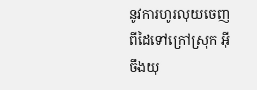នូវការហូរលុយចេញពីដៃទៅក្រៅស្រុក អ៊ីចឹងយុ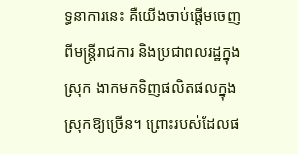ទ្ធនាការនេះ គឺយើងចាប់ផ្ដើមចេញពីមន្ត្រីរាជការ និងប្រជាពលរដ្ឋក្នុងស្រុក ងាកមកទិញផលិតផលក្នុងស្រុកឱ្យច្រើន។ ព្រោះរបស់ដែលផ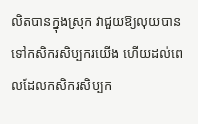លិតបានក្នុងស្រុក វាជួយឱ្យលុយបានទៅកសិករសិប្បករយើង ហើយដល់ពេលដែលកសិករសិប្បក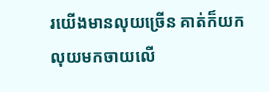រយើងមានលុយច្រើន គាត់ក៏យកលុយមកចាយលើ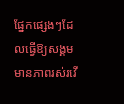ផ្នែកផ្សេងៗដែលធ្វើឱ្យសង្គមមានភាពរស់រវើ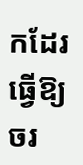កដែរ ធ្វើឱ្យចរ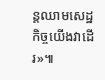ន្តឈាមសេដ្ឋកិច្ចយើងវាដើរ»៕